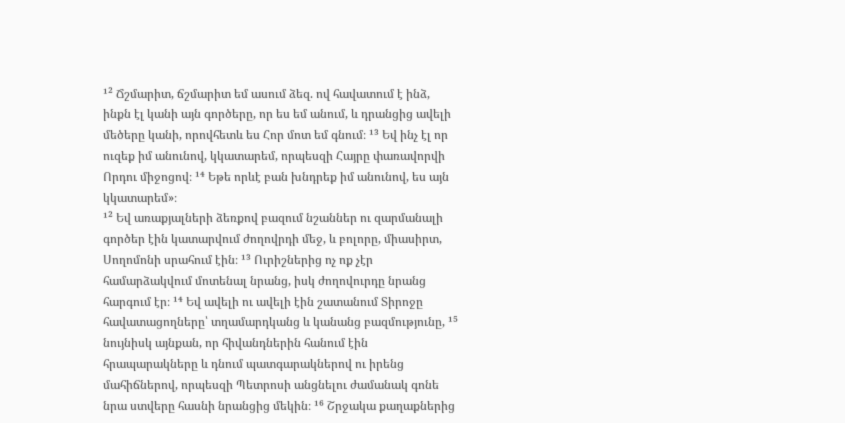¹² Ճշմարիտ, ճշմարիտ եմ ասում ձեզ. ով հավատում է ինձ, ինքն էլ կանի այն գործերը, որ ես եմ անում, և դրանցից ավելի մեծերը կանի, որովհետև ես Հոր մոտ եմ գնում։ ¹³ Եվ ինչ էլ որ ուզեք իմ անունով, կկատարեմ, որպեսզի Հայրը փառավորվի Որդու միջոցով։ ¹⁴ Եթե որևէ բան խնդրեք իմ անունով, ես այն կկատարեմ»։
¹² Եվ առաքյալների ձեռքով բազում նշաններ ու զարմանալի գործեր էին կատարվում ժողովրդի մեջ, և բոլորը, միասիրտ, Սողոմոնի սրահում էին։ ¹³ Ուրիշներից ոչ ոք չէր համարձակվում մոտենալ նրանց, իսկ ժողովուրդը նրանց հարգում էր։ ¹⁴ Եվ ավելի ու ավելի էին շատանում Տիրոջը հավատացողները՝ տղամարդկանց և կանանց բազմությունը, ¹⁵ նույնիսկ այնքան, որ հիվանդներին հանում էին հրապարակները և դնում պատգարակներով ու իրենց մահիճներով, որպեսզի Պետրոսի անցնելու ժամանակ գոնե նրա ստվերը հասնի նրանցից մեկին։ ¹⁶ Շրջակա քաղաքներից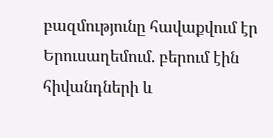բազմությունը հավաքվում էր Երուսաղեմում. բերում էին հիվանդների և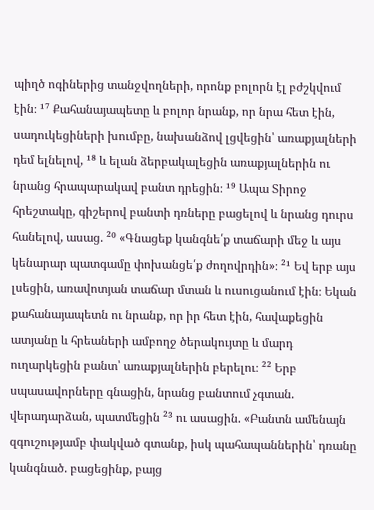պիղծ ոգիներից տանջվողների, որոնք բոլորն էլ բժշկվում էին։ ¹⁷ Քահանայապետը և բոլոր նրանք, որ նրա հետ էին, սադուկեցիների խումբը, նախանձով լցվեցին՝ առաքյալների դեմ ելնելով, ¹⁸ և ելան ձերբակալեցին առաքյալներին ու նրանց հրապարակավ բանտ դրեցին։ ¹⁹ Ապա Տիրոջ հրեշտակը, գիշերով բանտի դռները բացելով և նրանց դուրս հանելով, ասաց. ²⁰ «Գնացեք կանգնե՛ք տաճարի մեջ և այս կենարար պատգամը փոխանցե՛ք ժողովրդին»։ ²¹ Եվ երբ այս լսեցին, առավոտյան տաճար մտան և ուսուցանում էին։ Եկան քահանայապետն ու նրանք, որ իր հետ էին, հավաքեցին ատյանը և հրեաների ամբողջ ծերակույտը և մարդ ուղարկեցին բանտ՝ առաքյալներին բերելու։ ²² Երբ սպասավորները գնացին, նրանց բանտում չգտան. վերադարձան, պատմեցին ²³ ու ասացին. «Բանտն ամենայն զգուշությամբ փակված գտանք, իսկ պահապաններին՝ դռանը կանգնած. բացեցինք, բայց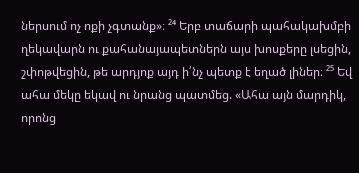ներսում ոչ ոքի չգտանք»։ ²⁴ Երբ տաճարի պահակախմբի ղեկավարն ու քահանայապետներն այս խոսքերը լսեցին, շփոթվեցին, թե արդյոք այդ ի՛նչ պետք է եղած լիներ։ ²⁵ Եվ ահա մեկը եկավ ու նրանց պատմեց. «Ահա այն մարդիկ, որոնց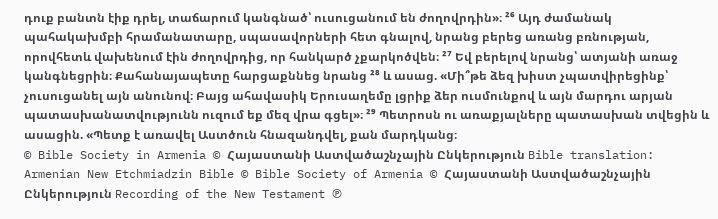դուք բանտն էիք դրել, տաճարում կանգնած՝ ուսուցանում են ժողովրդին»։ ²⁶ Այդ ժամանակ պահակախմբի հրամանատարը, սպասավորների հետ գնալով, նրանց բերեց առանց բռնության, որովհետև վախենում էին ժողովրդից, որ հանկարծ չքարկոծվեն։ ²⁷ Եվ բերելով նրանց՝ ատյանի առաջ կանգնեցրին։ Քահանայապետը հարցաքննեց նրանց ²⁸ և ասաց. «Մի՞թե ձեզ խիստ չպատվիրեցինք՝ չուսուցանել այն անունով։ Բայց ահավասիկ Երուսաղեմը լցրիք ձեր ուսմունքով և այն մարդու արյան պատասխանատվությունն ուզում եք մեզ վրա գցել»։ ²⁹ Պետրոսն ու առաքյալները պատասխան տվեցին և ասացին. «Պետք է առավել Աստծուն հնազանդվել, քան մարդկանց։
© Bible Society in Armenia © Հայաստանի Աստվածաշնչային Ընկերություն Bible translation: Armenian New Etchmiadzin Bible © Bible Society of Armenia © Հայաստանի Աստվածաշնչային Ընկերություն Recording of the New Testament ℗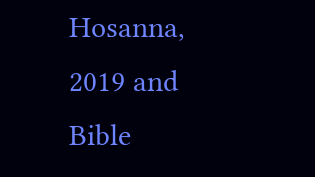Hosanna, 2019 and Bible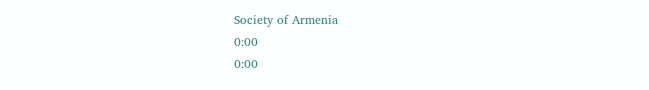Society of Armenia
0:00
0:00